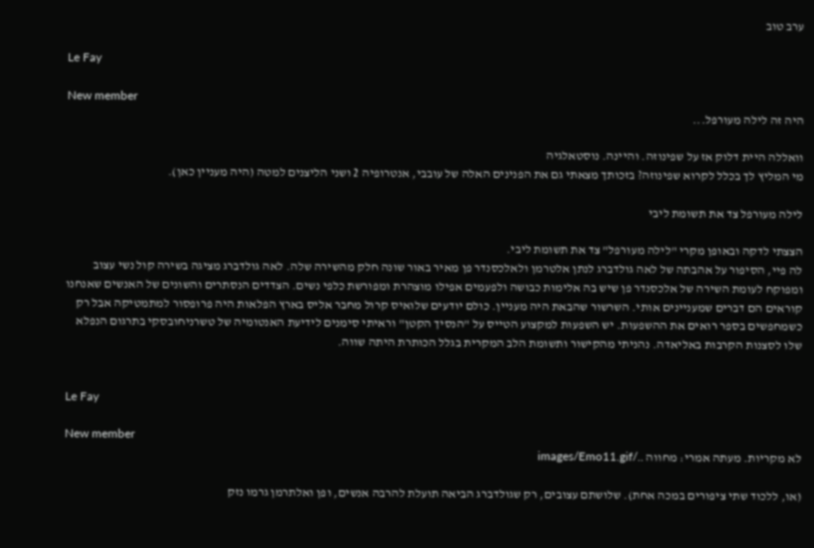ערב טוב

Le Fay

New member
היה זה לילה מעורפל...

וואללה היית דלוק אז על שפינוזה. והיינה. נוסטאלגיה
מי המליץ לך בכלל לקרוא שפינוזה? בזכותך מצאתי גם את הפנינים האלה של עובבי, אנטרופיה 2 ושני הליצנים למטה (היה מעניין כאן).

לילה מעורפל צד את תשומת ליבי

הצצתי לדקה ובאופן מקרי "לילה מעורפל" צד את תשומת ליבי.
לה פיי, הסיפור על אהבתה של לאה גולדברג לנתן אלטרמן ולאלכסנדר פן מאיר באור שונה חלק מהשירה שלה. לאה גולדברג מציגה בשירה קול נשי עצוב ומפוקח לעומת השירה של אלכסנדר פן שיש בה אלימות כבושה ולפעמים אפילו מוצהרת ומפורשת כלפי נשים. הצדדים הנסתרים והשונים של האנשים שאנחנו קוראים הם דברים שמעניינים אותי. השרשור שהבאת היה מעניין. כולם יודעים שלואיס קרול מחבר אליס בארץ הפלאות היה פרופסור למתמטיקה אבל רק כשמחפשים בספר רואים את ההשפעות. יש השפעות למקצוע הטייס על "הנסיך הקטן" וראיתי סימנים לידיעת האנטומיה של טשרניחובסקי בתרגום הנפלא שלו לסצנות הקרבות באליאדה. נהניתי מהקישור ותשומת הלב המקרית בגלל הכותרת היתה שווה.


Le Fay

New member
לא מקריות. מעתה אמרי: מחווה ../images/Emo11.gif

(או, ללכוד שתי ציפורים במכה אחת). שלושתם עצובים, רק שגולדברג הביאה תועלת להרבה אנשים, ופן ואלתרמן גרמו נזק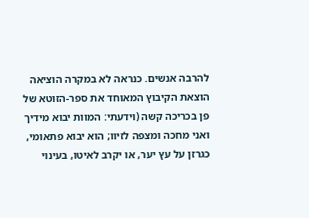להרבה אנשים. כנראה לא במקרה הוציאה הוצאת הקיבוץ המאוחד את ספר-הזוטא של פן בכריכה קשה (וידעתי: המוות יבוא מידיך ואני מחכה ומצפה לזיוו; הוא יבוא פתאומי, כגרזן על עץ יער, או יקרב לאיטו, בעינוי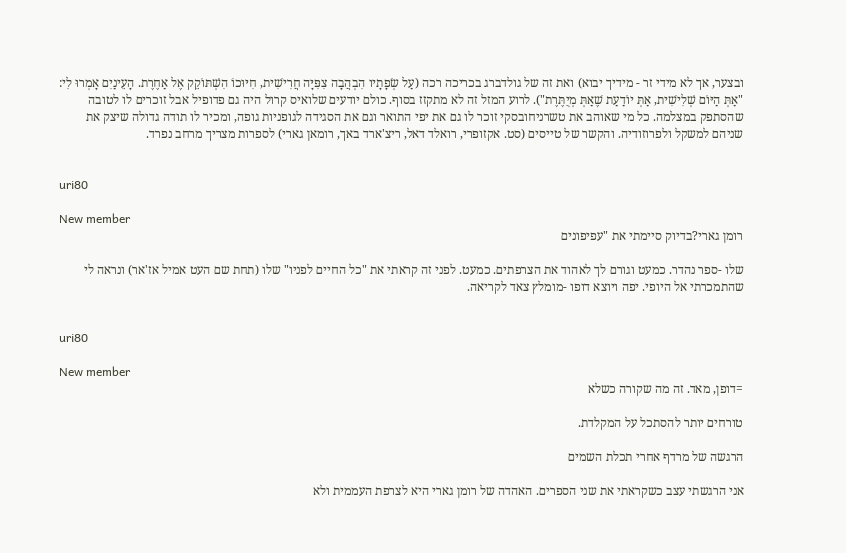ובצער, אך לא מידי זר - מידיך יבוא) ואת זה של גולדברג בכריכה רכה (עַל שְׂפָתָיו הִבְהֲבָה צִפִּיָּה חֲרִישִׁית, חִיּוּכוֹ הִשְׁתּוֹקֵק אֶל אַחֶרֶת. הָעֵינַיִם אָמְרוּ לִי: "אַתְּ הַיּוֹם שְׁלִישִׁית, אַתְּ יוֹדַעַת שֶׁאַתְּ מְיֻתֶּרֶת"). לרוע המזל זה לא מתקזז בסוף. כולם יודעים שלואיס קרול היה גם פדופיל אבל זוכרים לו לטובה שהסתפק במצלמה. כל מי שאוהב את טשרניחובסקי זוכר לו גם את יפי התואר וגם את הסגידה לגופניות גופה, ומכיר לו תודה גדולה שיצק את שניהם למשקל ולפרוזודיה. והקשר של טייסים (סט. אקזופרי, רואלד דאל, ריצ'ארד באך, רומאן גארי) לספרות מצריך מרחב נפרד.


uri80

New member
רומן גארי?בדיוק סיימתי את "עפיפונים

שלו -ספר נהדר. כמעט וגורם לך לאהוד את הצרפתים. כמעט. לפני זה קראתי את "כל החיים לפניו" שלו (תחת שם העט אמיל אז'אר) ונראה לי שהתמכרתי אל היופי. יפה ויוצא דופו -מומלץ צאד לקריאה.


uri80

New member
=דופן, מאד. זה מה שקורה כשלא

טורחים יותר להסתכל על המקלדת.

הרגשה של מרדף אחרי תכלת השמים

אני הרגשתי עצב כשקראתי את שני הספרים. האהדה של רומן גארי היא לצרפת העממית ולא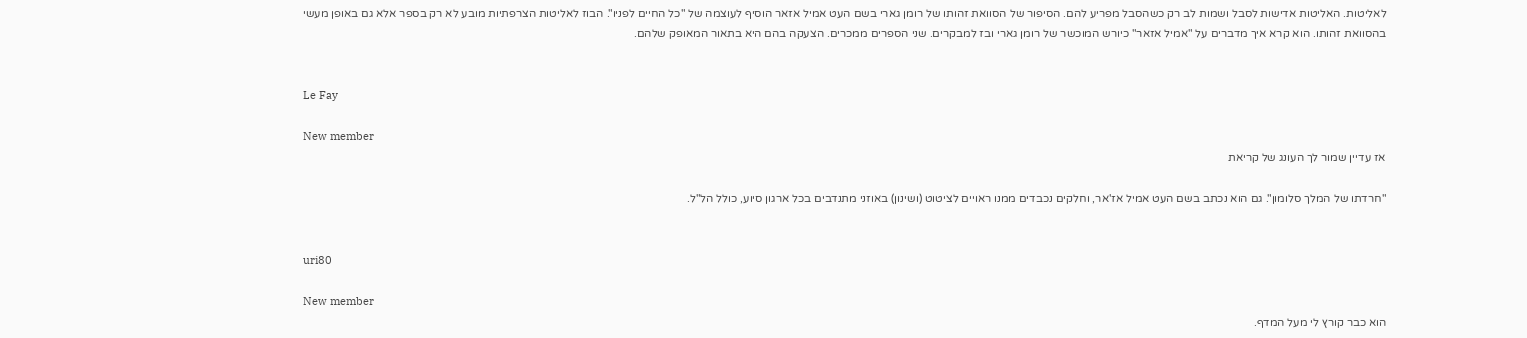לאליטות. האליטות אדישות לסבל ושמות לב רק כשהסבל מפריע להם. הסיפור של הסוואת זהותו של רומן גארי בשם העט אמיל אזאר הוסיף לעוצמה של "כל החיים לפניו". הבוז לאליטות הצרפתיות מובע לא רק בספר אלא גם באופן מעשי בהסוואת זהותו. הוא קרא איך מדברים על "אמיל אזאר" כיורש המוכשר של רומן גארי ובז למבקרים. שני הספרים ממכרים. הצעקה בהם היא בתאור המאופק שלהם.


Le Fay

New member
אז עדיין שמור לך העונג של קריאת

"חרדתו של המלך סלומון". גם הוא נכתב בשם העט אמיל אז'אר, וחלקים נכבדים ממנו ראויים לציטוט (ושינון) באוזני מתנדבים בכל ארגון סיוע, כולל הל"ל.


uri80

New member
הוא כבר קורץ לי מעל המדף.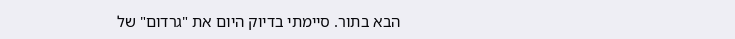הבא בתור. סיימתי בדיוק היום את "גרדום" של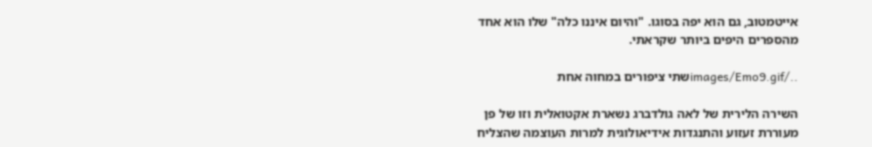אייטמטוב, גם הוא יפה בסוגו. "והיום איננו כלה" שלו הוא אחד מהספרים היפים ביותר שקראתי.

../images/Emo9.gifשתי ציפורים במחוה אחת

השירה הלירית של לאה גולדברג נשארת אקטואלית וזו של פן מעוררת זעזוע והתנגדות אידיאולוגית למרות העוצמה שהצליח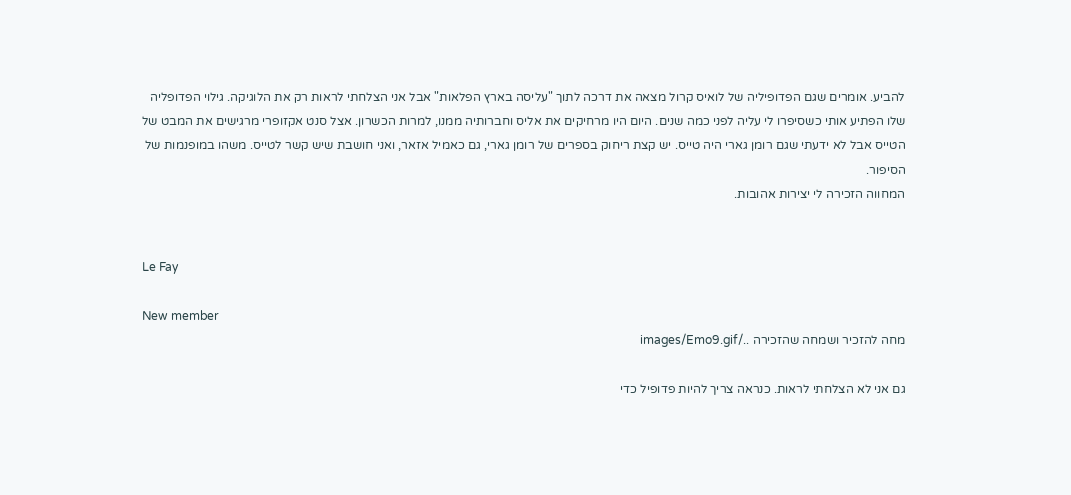להביע. אומרים שגם הפדופיליה של לואיס קרול מצאה את דרכה לתוך "עליסה בארץ הפלאות" אבל אני הצלחתי לראות רק את הלוגיקה. גילוי הפדופליה שלו הפתיע אותי כשסיפרו לי עליה לפני כמה שנים. היום היו מרחיקים את אליס וחברותיה ממנו, למרות הכשרון. אצל סנט אקזופרי מרגישים את המבט של הטייס אבל לא ידעתי שגם רומן גארי היה טייס. יש קצת ריחוק בספרים של רומן גארי, גם כאמיל אזאר, ואני חושבת שיש קשר לטייס. משהו במופנמות של הסיפור.
המחווה הזכירה לי יצירות אהובות.


Le Fay

New member
מחה להזכיר ושמחה שהזכירה ../images/Emo9.gif

גם אני לא הצלחתי לראות. כנראה צריך להיות פדופיל כדי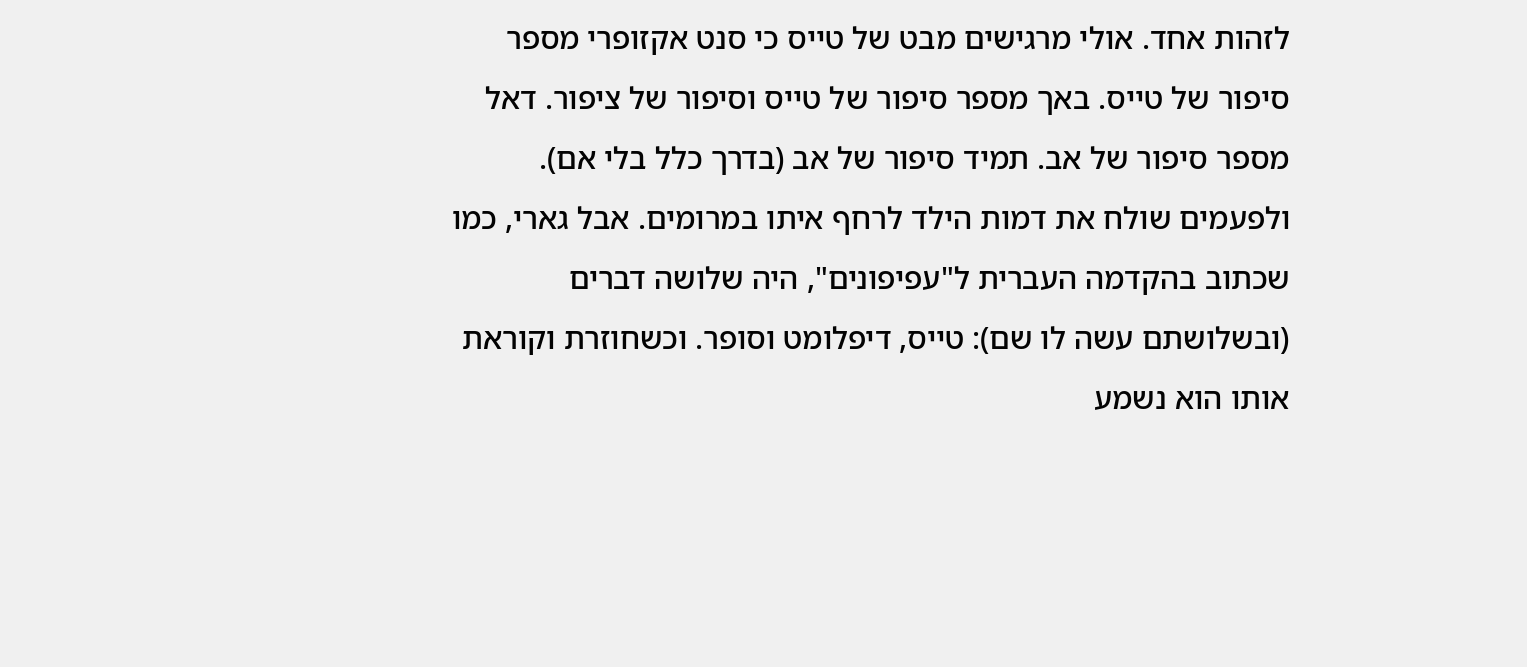לזהות אחד. אולי מרגישים מבט של טייס כי סנט אקזופרי מספר סיפור של טייס. באך מספר סיפור של טייס וסיפור של ציפור. דאל מספר סיפור של אב. תמיד סיפור של אב (בדרך כלל בלי אם). ולפעמים שולח את דמות הילד לרחף איתו במרומים. אבל גארי, כמו שכתוב בהקדמה העברית ל"עפיפונים", היה שלושה דברים (ובשלושתם עשה לו שם): טייס, דיפלומט וסופר. וכשחוזרת וקוראת אותו הוא נשמע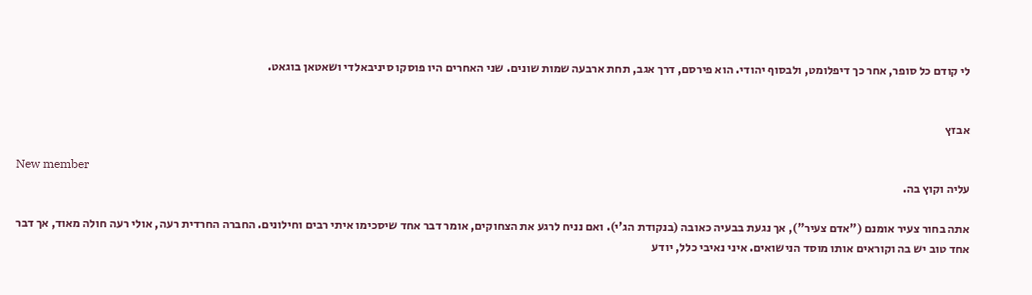לי קודם כל סופר, אחר כך דיפלומט, ולבסוף יהודי. הוא פירסם, דרך אגב, תחת ארבעה שמות שונים. שני האחרים היו פוסקו סיניבאלדי ושאטאן בוגאט.


אבזץ

New member
עליה וקוץ בה.

אתה בחור צעיר אומנם ("אדם צעיר"), אך נגעת בבעיה כאובה (בנקודת הג'י). ואם נניח לרגע את הצחוקים, אומר דבר אחד שיסכימו איתי רבים וחילונים. החברה החרדית רעה, אולי רעה חולה מאוד, אך דבר אחד טוב יש בה וקוראים אותו מוסד הנישואים. איני נאיבי כלל, יודע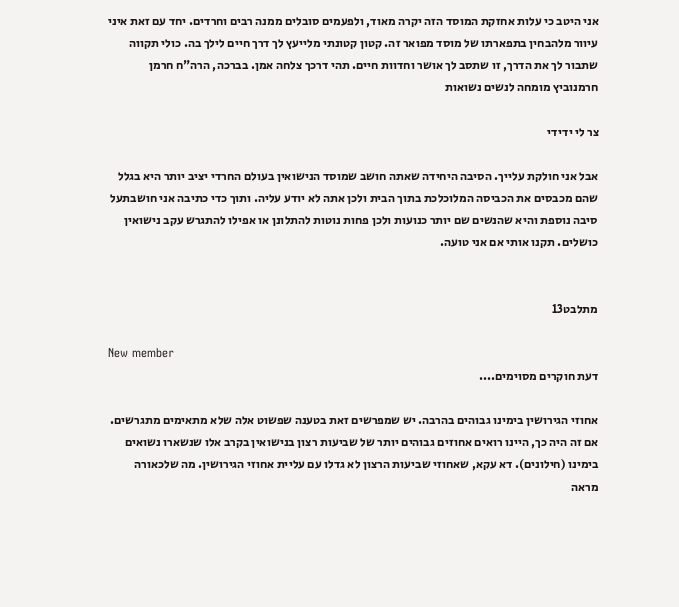אני היטב כי עלות אחזקת המוסד הזה יקרה מאוד, ולפעמים סובלים ממנה רבים וחרדים. יחד עם זאת איני עיוור מלהבחין בתפארתו של מוסד מפואר זה. קטון קטונתי מלייעץ לך דרך חיים לילך בה. כולי תקווה שתבור לך את הדרך, זו שתסב לך אושר וחדוות חיים. תהי דרכך צלחה אמן. בברכה, הרה"ח חרמן חרמנוביץ מומחה לנשים נשואות

צר לי ידידי

אבל אני חולקת עלייך. הסיבה היחידה שאתה חושב שמוסד הנישואין בעולם החרדי יציב יותר היא בגלל שהם מכבסים את הכביסה המלוכלכת בתוך הבית ולכן אתה לא יודע עליה. ותוך כדי כתיבה אני חושבתעל סיבה נוספת והיא שהנשים שם יותר כנועות ולכן פחות נוטות להתלונן או אפילו להתגרש עקב נישואין כושלים. תקנו אותי אם אני טועה.


מתלבט13

New member
דעת חוקרים מסוימים....

אחוזי הגירושין בימינו גבוהים בהרבה. יש שמפרשים זאת בטענה שפשוט אלה שלא מתאימים מתגרשים. אם זה היה כך, היינו רואים אחוזים גבוהים יותר של שביעות רצון בנישואין בקרב אלו שנשארו נשואים בימינו (חילונים). דא עקא, שאחוזי שביעות הרצון לא גדלו עם עליית אחוזי הגירושין. מה שלכאורה מראה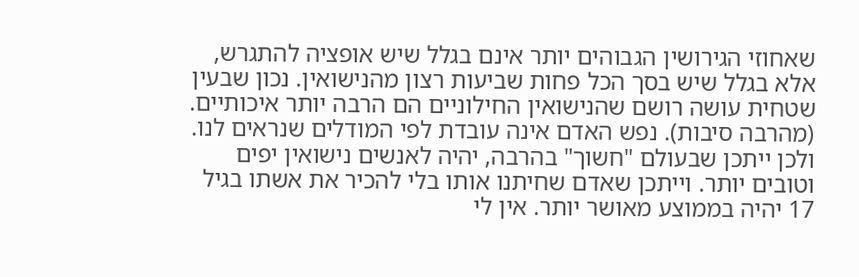שאחוזי הגירושין הגבוהים יותר אינם בגלל שיש אופציה להתגרש, אלא בגלל שיש בסך הכל פחות שביעות רצון מהנישואין. נכון שבעין שטחית עושה רושם שהנישואין החילוניים הם הרבה יותר איכותיים. (מהרבה סיבות). נפש האדם אינה עובדת לפי המודלים שנראים לנו. ולכן ייתכן שבעולם "חשוך" בהרבה, יהיה לאנשים נישואין יפים וטובים יותר. וייתכן שאדם שחיתנו אותו בלי להכיר את אשתו בגיל 17 יהיה בממוצע מאושר יותר. אין לי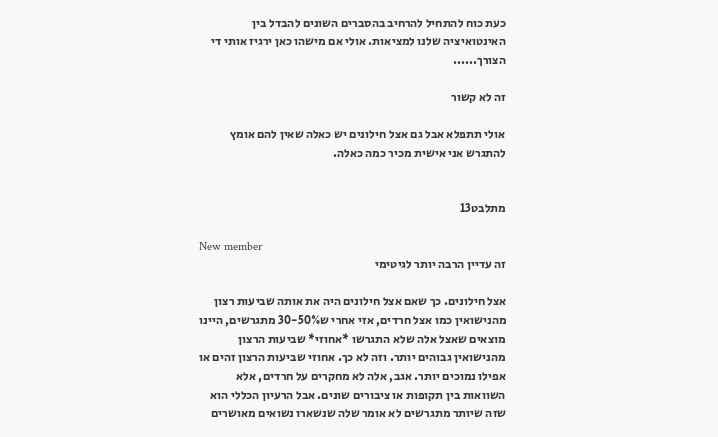כעת כוח להתחיל להרחיב בהסברים השונים להבדל בין האינטואיציה שלנו למציאות. אולי אם מישהו כאן ירגיז אותי די הצורך......

זה לא קשור

אולי תתפלא אבל גם אצל חילונים יש כאלה שאין להם אומץ להתגרש אני אישית מכיר כמה כאלה.


מתלבט13

New member
זה עדיין הרבה יותר לגיטימי

אצל חילונים. כך שאם אצל חילונים היה את אותה שביעות רצון מהנישואין כמו אצל חרדים, אזי אחרי ש30-50% מתגרשים, היינו מוצאים שאצל אלה שלא התגרשו *אחוזי* שביעות הרצון מהנישואין גבוהים יותר. וזה לא כך. אחוזי שביעות הרצון זהים או אפילו נמוכים יותר. אגב, אלה לא מחקרים על חרדים, אלא השוואות בין תקופות או ציבורים שונים. אבל הרעיון הכללי הוא שזה שיותר מתגרשים לא אומר שלה שנשארו נשואים מאושרים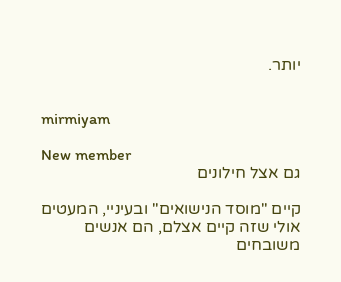יותר.


mirmiyam

New member
גם אצל חילונים

קיים "מוסד הנישואים" ובעיניי, המעטים אולי שזה קיים אצלם, הם אנשים משובחים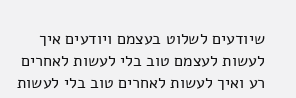שיודעים לשלוט בעצמם ויודעים איך לעשות לעצמם טוב בלי לעשות לאחרים רע ואיך לעשות לאחרים טוב בלי לעשות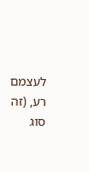לעצמם רע, (זה סוג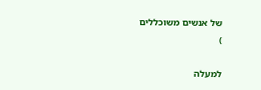של אנשים משוכללים
)

למעלה